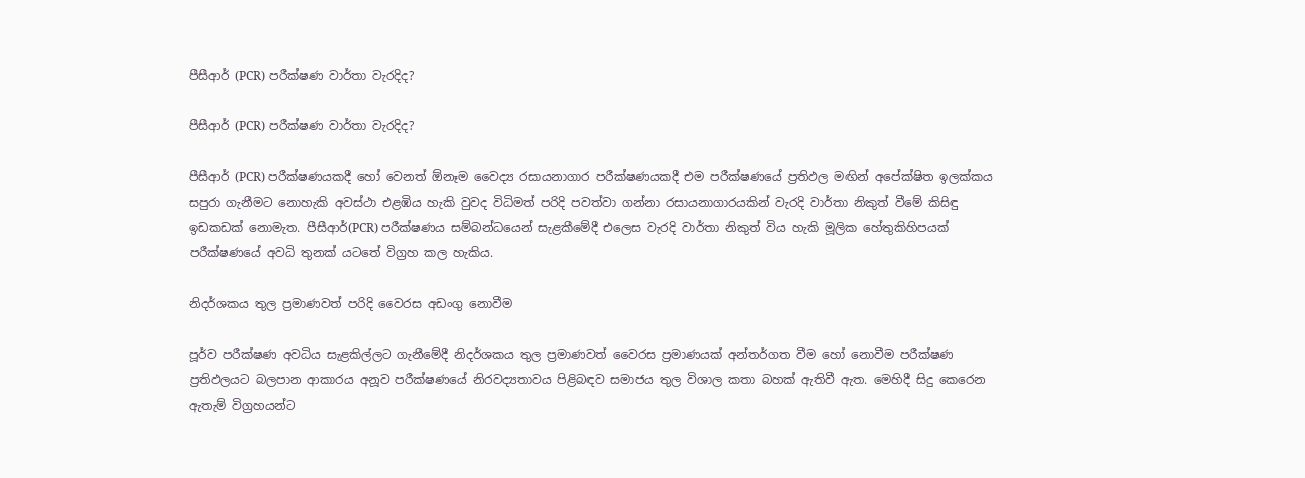පීසීආර් (PCR) පරීක්ෂණ වාර්තා වැරදිද?

පීසීආර් (PCR) පරීක්ෂණ වාර්තා වැරදිද?

පීසීආර් (PCR) පරීක්ෂණයකදී හෝ වෙනත් ඕනෑම වෛද්‍ය රසායනාගාර පරීක්ෂණයකදී එම පරීක්ෂණයේ ප්‍රතිඵල මඟින් අපේක්ෂිත ඉලක්කය සපුරා ගැනීමට නොහැකි අවස්ථා එළඹිය හැකි වුවද විධිමත් පරිදි පවත්වා ගන්නා රසායනාගාරයකින් වැරදි වාර්තා නිකුත් වීමේ කිසිඳු ඉඩකඩක් නොමැත. පීසීආර්(PCR) පරීක්ෂණය සම්බන්ධයෙන් සැළකීමේදී එලෙස වැරදි වාර්තා නිකුත් විය හැකි මූලික හේතුකිහිපයක් පරීක්ෂණයේ අවධි තුනක් යටතේ විග්‍රහ කල හැකිය.

නිදර්ශකය තුල ප්‍රමාණවත් පරිදි වෛරස අඩංගු නොවීම

පූර්ව පරීක්ෂණ අවධිය සැළකිල්ලට ගැනීමේදී නිදර්ශකය තුල ප්‍රමාණවත් වෛරස ප්‍රමාණයක් අන්තර්ගත වීම හෝ නොවීම පරීක්ෂණ ප්‍රතිඵලයට බලපාන ආකාරය අනූව පරීක්ෂණයේ නිරවද්‍යතාවය පිළිබඳව සමාජය තුල විශාල කතා බහක් ඇතිවී ඇත. මෙහිදී සිදු කෙරෙන ඇතැම් විග්‍රහයන්ට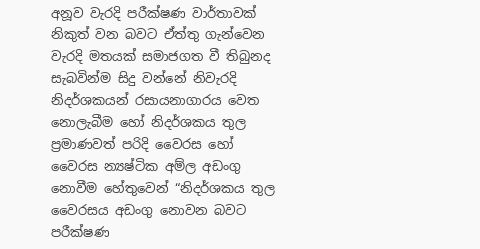අනූව වැරදි පරීක්ෂණ වාර්තාවක් නිකුත් වන බවට ඒත්තු ගැන්වෙන වැරදි මතයක් සමාජගත වී තිබුනද සැබවින්ම සිදු වන්නේ නිවැරදි නිදර්ශකයන් රසායනාගාරය වෙත නොලැබීම හෝ නිදර්ශකය තුල ප්‍රමාණවත් පරිදි වෛරස හෝ වෛරස න්‍යෂ්ටික අම්ල අඩංගු නොවීම හේතුවෙන් “නිදර්ශකය තුල වෛරසය අඩංගු නොවන බවට පරීක්ෂණ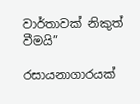වාර්තාවක් නිකුත් වීමයි”

රසායනාගාරයක්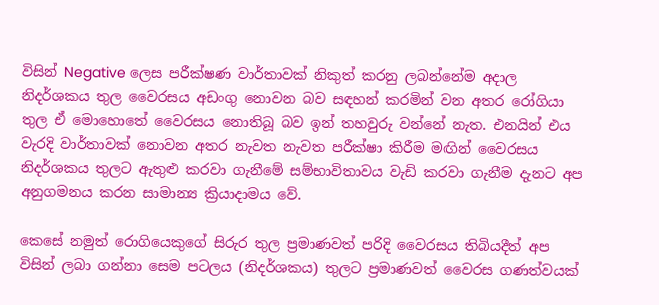විසින් Negative ලෙස පරීක්ෂණ වාර්තාවක් නිකුත් කරනු ලබන්නේම අදාල නිදර්ශකය තුල වෛරසය අඩංගු නොවන බව සඳහන් කරමින් වන අතර රෝගියා තුල ඒ මොහොතේ වෛරසය නොතිබූ බව ඉන් තහවුරු වන්නේ නැත. එනයින් එය වැරදි වාර්තාවක් නොවන අතර නැවත නැවත පරීක්ෂා කිරීම මඟින් වෛරසය නිදර්ශකය තුලට ඇතුළු කරවා ගැනීමේ සම්භාවිතාවය වැඩි කරවා ගැනීම දැනට අප අනුගමනය කරන සාමාන්‍ය ක්‍රියාදාමය වේ.

කෙසේ නමුත් රොගියෙකුගේ සිරුර තුල ප්‍රමාණවත් පරිදි වෛරසය තිබියදීත් අප විසින් ලබා ගන්නා සෙම පටලය (නිදර්ශකය) තුලට ප්‍රමාණවත් වෛරස ගණත්වයක්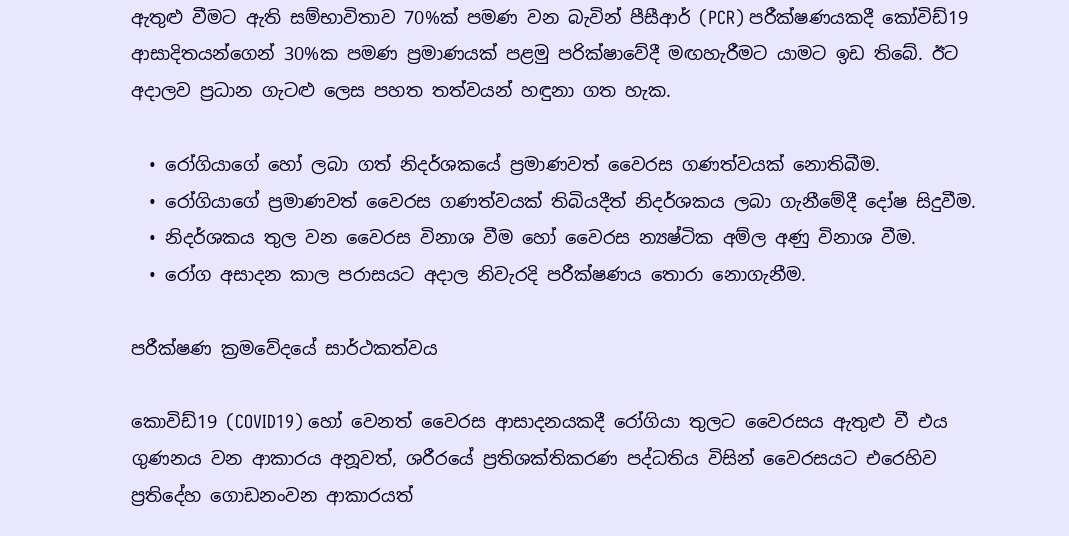ඇතුළු වීමට ඇති සම්භාවිතාව 70%ක් පමණ වන බැවින් පීසීආර් (PCR) පරීක්ෂණයකදී කෝවිඩ්19 ආසාදිතයන්ගෙන් 30%ක පමණ ප්‍රමාණයක් පළමු පරික්ෂාවේදී මඟහැරීමට යාමට ඉඩ තිබේ. ඊට අදාලව ප්‍රධාන ගැටළු ලෙස පහත තත්වයන් හඳුනා ගත හැක.

  • රෝගියාගේ හෝ ලබා ගත් නිදර්ශකයේ ප්‍රමාණවත් වෛරස ගණත්වයක් නොතිබීම.
  • රෝගියාගේ ප්‍රමාණවත් වෛරස ගණත්වයක් තිබියදීත් නිදර්ශකය ලබා ගැනීමේදී දෝෂ සිදුවීම.
  • නිදර්ශකය තුල වන වෛරස විනාශ වීම හෝ වෛරස න්‍යෂ්ටික අම්ල අණු විනාශ වීම.
  • රෝග අසාදන කාල පරාසයට අදාල නිවැරදි පරීක්ෂණය තොරා නොගැනීම.

පරීක්ෂණ ක්‍රමවේදයේ සාර්ථකත්වය

කොවිඩ්19 (COVID19) හෝ වෙනත් වෛරස ආසාදනයකදී රෝගියා තුලට වෛරසය ඇතුළු වී එය ගුණනය වන ආකාරය අනූවත්, ශරීරයේ ප්‍රතිශක්තිකරණ පද්ධතිය විසින් වෛරසයට එරෙහිව ප්‍රතිදේහ ගොඩනංවන ආකාරයත්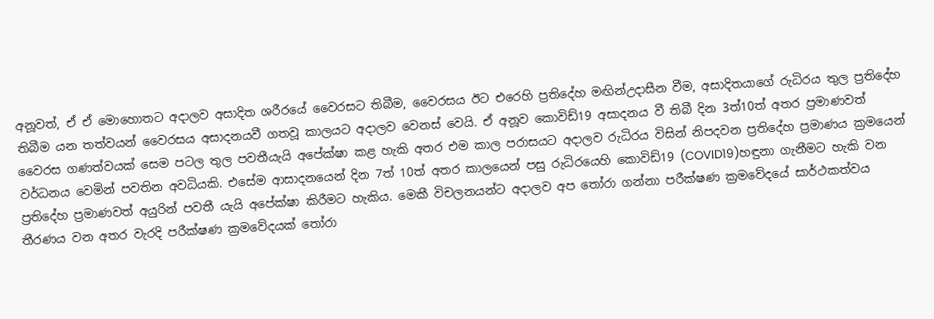අනූවත්, ඒ ඒ මොහොතට අදාලව අසාදිත ශරීරයේ වෛරසට තිබීම, වෛරසය ඊට එරෙහි ප්‍රතිදේහ මඟින්උදාසීන වීම, අසාදිතයාගේ රුධිරය තුල ප්‍රතිදේහ තිබීම යන තත්වයන් වෛරසය අසාදනයවී ගතවූ කාලයට අදාලව වෙනස් වෙයි. ඒ අනූව කොවිඩ්19 අසාදනය වී තිබී දින 3ත්10ත් අතර ප්‍රමාණවත් වෛරස ගණත්වයක් සෙම පටල තුල පවතීයැයි අපේක්ෂා කළ හැකි අතර එම කාල පරාසයට අදාලව රුධිරය විසින් නිපදවන ප්‍රතිදේහ ප්‍රමාණය ක්‍රමයෙන් වර්ධනය වෙමින් පවතින අවධියකි. එසේම ආසාදනයෙන් දින 7ත් 10ත් අතර කාලයෙන් පසු රුධිරයෙහි කොවිඩ්19 (COVID19)හඳුනා ගැනීමට හැකි වන ප්‍රතිදේහ ප්‍රමාණවත් අයුරින් පවතී යැයි අපේක්ෂා කිරීමට හැකිය. මෙකී විචලනයන්ට අදාලව අප තෝරා ගන්නා පරීක්ෂණ ක්‍රමවේදයේ සාර්ථකත්වය තීරණය වන අතර වැරදි පරීක්ෂණ ක්‍රමවේදයක් තෝරා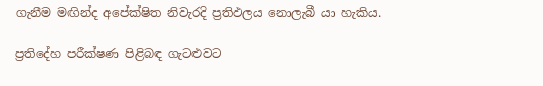ගැනීම මඟින්ද අපේක්ෂිත නිවැරදි ප්‍රතිඵලය නොලැබී යා හැකිය.

ප්‍රතිදේහ පරීක්ෂණ පිළිබඳ ගැටළුවට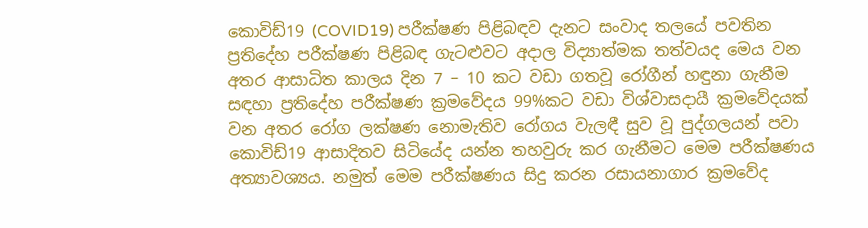කොවිඩ්19 (COVID19) පරීක්ෂණ පිළිබඳව දැනට සංවාද තලයේ පවතින ප්‍රතිදේහ පරීක්ෂණ පිළිබඳ ගැටළුවට අදාල විද්‍යාත්මක තත්වයද මෙය වන අතර ආසාධිත කාලය දින 7 – 10 කට වඩා ගතවූ රෝගීන් හඳුනා ගැනීම සඳහා ප්‍රතිදේහ පරීක්ෂණ ක්‍රමවේදය 99%කට වඩා විශ්වාසදායී ක්‍රමවේදයක් වන අතර රෝග ලක්ෂණ නොමැතිව රෝගය වැලඳී සුව වූ පුද්ගලයන් පවා කොවිඩ්19 ආසාදිතව සිටියේද යන්න තහවුරු කර ගැනීමට මෙම පරීක්ෂණය අත්‍යාවශ්‍යය. නමුත් මෙම පරීක්ෂණය සිදු කරන රසායනාගාර ක්‍රමවේද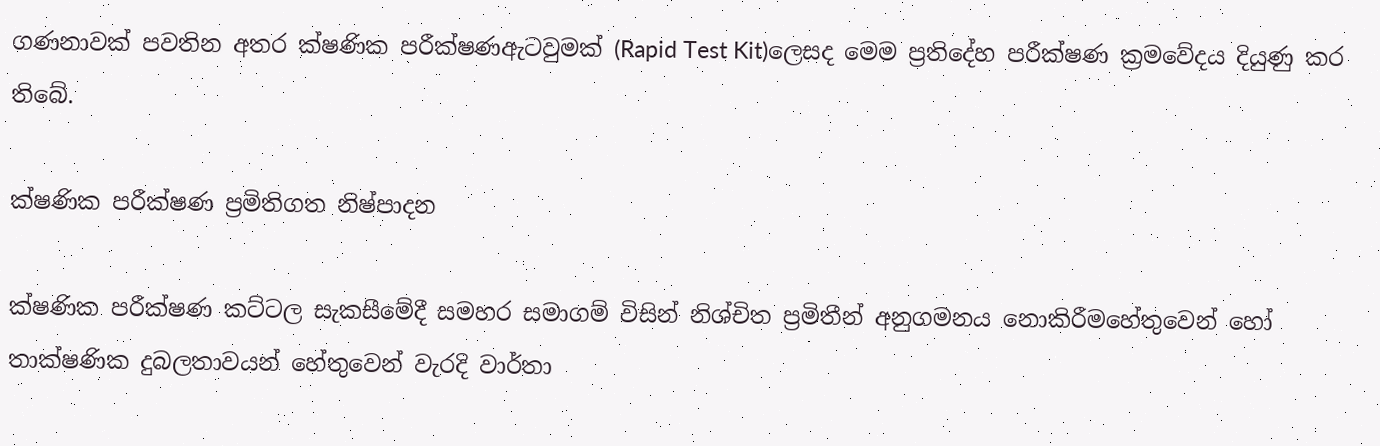ගණනාවක් පවතින අතර ක්ෂණික පරීක්ෂණඇටවුමක් (Rapid Test Kit)ලෙසද මෙම ප්‍රතිදේහ පරීක්ෂණ ක්‍රමවේදය දියුණු කර තිබේ.

ක්ෂණික පරීක්ෂණ ප්‍රමිතිගත නිෂ්පාදන

ක්ෂණික පරීක්ෂණ කට්ටල සැකසීමේදී සමහර සමාගම් විසින් නිශ්චිත ප්‍රමිතීන් අනුගමනය නොකිරීමහේතුවෙන් හෝ තාක්ෂණික දුබලතාවයන් හේතුවෙන් වැරදි වාර්තා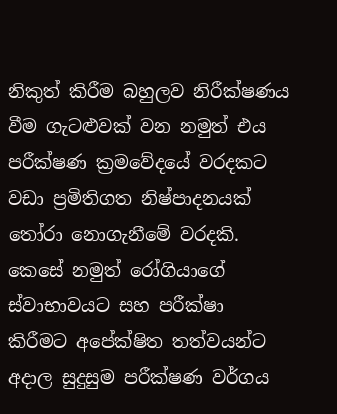නිකුත් කිරීම බහුලව නිරීක්ෂණය වීම ගැටළුවක් වන නමුත් එය පරීක්ෂණ ක්‍රමවේදයේ වරදකට වඩා ප්‍රමිතිගත නිෂ්පාදනයක් තෝරා නොගැනීමේ වරදකි. කෙසේ නමුත් රෝගියාගේ ස්වාභාවයට සහ පරීක්ෂා කිරීමට අපේක්ෂිත තත්වයන්ට අදාල සුදුසුම පරීක්ෂණ වර්ගය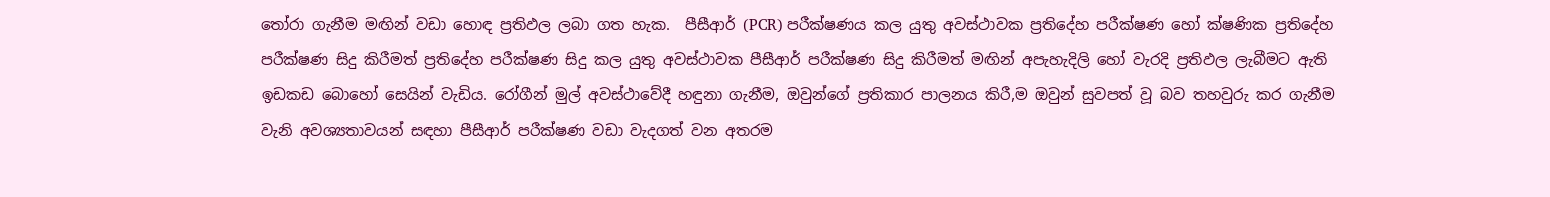තෝරා ගැනීම මඟින් වඩා හොඳ ප්‍රතිඵල ලබා ගත හැක.  පීසීආර් (PCR) පරීක්ෂණය කල යුතු අවස්ථාවක ප්‍රතිදේහ පරීක්ෂණ හෝ ක්ෂණික ප්‍රතිදේහ පරීක්ෂණ සිදු කිරීමත් ප්‍රතිදේහ පරීක්ෂණ සිදු කල යුතු අවස්ථාවක පීසීආර් පරීක්ෂණ සිදු කිරීමත් මඟින් අපැහැදිලි හෝ වැරදි ප්‍රතිඵල ලැබීමට ඇති ඉඩකඩ බොහෝ සෙයින් වැඩිය. රෝගීන් මුල් අවස්ථාවේදී හඳුනා ගැනීම, ඔවුන්ගේ ප්‍රතිකාර පාලනය කිරී,ම ඔවුන් සුවපත් වූ බව තහවුරු කර ගැනීම වැනි අවශ්‍යතාවයන් සඳහා පීසීආර් පරීක්ෂණ වඩා වැදගත් වන අතරම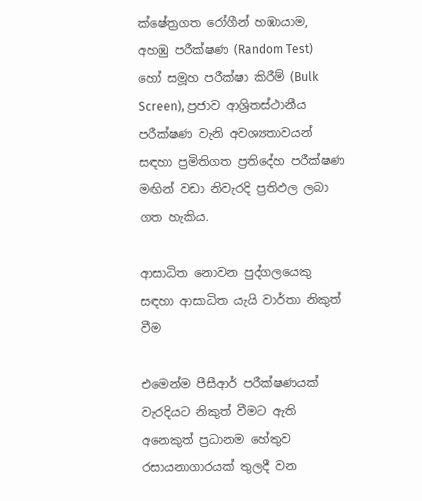ක්ෂේත්‍රගත රෝගීන් හඹායාම, අහඹු පරීක්ෂණ (Random Test) හෝ සමූහ පරීක්ෂා කිරීම් (Bulk Screen), ප්‍රජාව ආශ්‍රිතස්ථානීය පරීක්ෂණ වැනි අවශ්‍යතාවයන් සඳහා ප්‍රමිතිගත ප්‍රතිදේහ පරීක්ෂණ මඟින් වඩා නිවැරදි ප්‍රතිඵල ලබා ගත හැකිය.

ආසාධිත නොවන පුද්ගලයෙකු සඳහා ආසාධිත යැයි වාර්තා නිකුත් වීම

එමෙන්ම පීසීආර් පරීක්ෂණයක් වැරදියට නිකුත් වීමට ඇති අනෙකුත් ප්‍රධානම හේතුව රසායනාගාරයක් තුලදී වන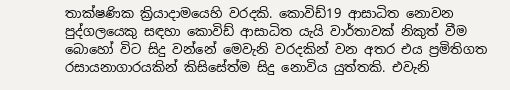තාක්ෂණික ක්‍රියාදාමයෙහි වරදකි. කොවිඩ්19 ආසාධිත නොවන පුද්ගලයෙකු සඳහා කොවිඩ් ආසාධිත යැයි වාර්තාවක් නිකුත් වීම බොහෝ විට සිදු වන්නේ මෙවැනි වරදකින් වන අතර එය ප්‍රමිතිගත රසායනාගාරයකින් කිසිසේත්ම සිදු නොවිය යුත්තකි. එවැනි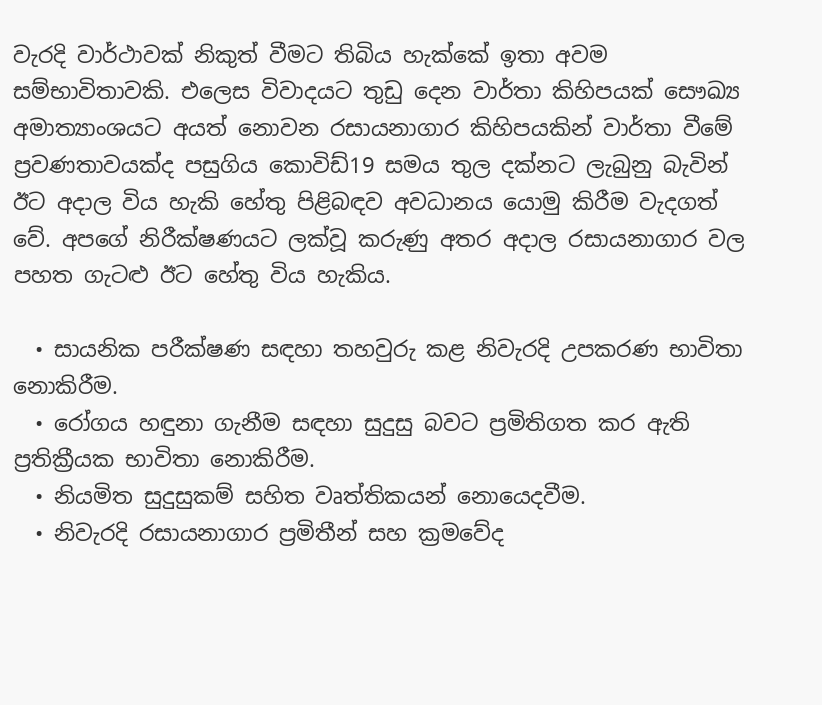වැරදි වාර්ථාවක් නිකුත් වීමට තිබිය හැක්කේ ඉතා අවම සම්භාවිතාවකි. එලෙස විවාදයට තුඩු දෙන වාර්තා කිහිපයක් සෞඛ්‍ය අමාත්‍යාංශයට අයත් නොවන රසායනාගාර කිහිපයකින් වාර්තා වීමේ ප්‍රවණතාවයක්ද පසුගිය කොවිඩ්19 සමය තුල දක්නට ලැබුනු බැවින් ඊට අදාල විය හැකි හේතු පිළිබඳව අවධානය යොමු කිරීම වැදගත් වේ. අපගේ නිරීක්ෂණයට ලක්වූ කරුණු අතර අදාල රසායනාගාර වල පහත ගැටළු ඊට හේතු විය හැකිය.

  • සායනික පරීක්ෂණ සඳහා තහවුරු කළ නිවැරදි උපකරණ භාවිතා නොකිරීම.
  • රෝගය හඳුනා ගැනීම සඳහා සුදුසු බවට ප්‍රමිතිගත කර ඇති ප්‍රතික්‍රීයක භාවිතා නොකිරීම.
  • නියමිත සුදුසුකම් සහිත වෘත්තිකයන් නොයෙදවීම.
  • නිවැරදි රසායනාගාර ප්‍රමිතීන් සහ ක්‍රමවේද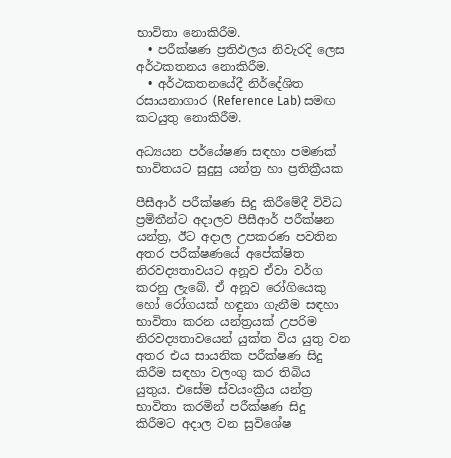භාවිතා නොකිරීම.
  • පරීක්ෂණ ප්‍රතිඵලය නිවැරදි ලෙස අර්ථකතනය නොකිරීම.
  • අර්ථකතනයේදී නිර්දේශිත රසායනාගාර (Reference Lab) සමඟ කටයුතු නොකිරීම.

අධ්‍යයන පර්යේෂණ සඳහා පමණක් භාවිතයට සුදුසු යන්ත්‍ර හා ප්‍රතික්‍රීයක

පීසීආර් පරීක්ෂණ සිදු කිරීමේදී විවිධ ප්‍රමිතීන්ට අදාලව පීසීආර් පරීක්ෂන යන්ත්‍ර, ඊට අදාල උපකරණ පවතින අතර පරීක්ෂණයේ අපේක්ෂිත නිරවද්‍යතාවයට අනූව ඒවා වර්ග කරනු ලැබේ. ඒ අනූව රෝගියෙකු හෝ රෝගයක් හඳුනා ගැනීම සඳහා භාවිතා කරන යන්ත්‍රයක් උපරිම නිරවද්‍යතාවයෙන් යුක්ත විය යුතු වන අතර එය සායනික පරීක්ෂණ සිදු කිරීම සඳහා වලංගු කර තිබිය යුතුය. එසේම ස්වයංක්‍රීය යන්ත්‍ර භාවිතා කරමින් පරීක්ෂණ සිදු කිරීමට අදාල වන සුවිශේෂ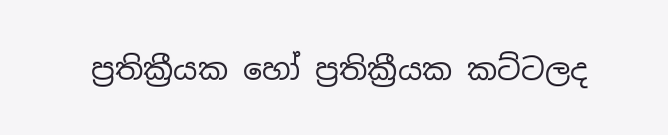ප්‍රතික්‍රීයක හෝ ප්‍රතික්‍රීයක කට්ටලද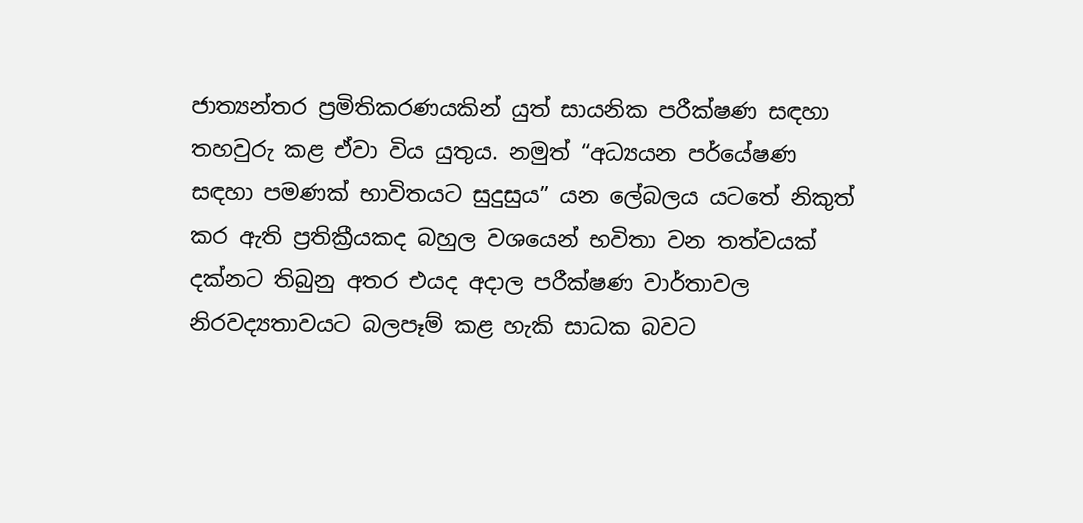ජාත්‍යන්තර ප්‍රමිතිකරණයකින් යුත් සායනික පරීක්ෂණ සඳහා තහවුරු කළ ඒවා විය යුතුය. නමුත් “අධ්‍යයන පර්යේෂණ සඳහා පමණක් භාවිතයට සුදුසුය” යන ලේබලය යටතේ නිකුත් කර ඇති ප්‍රතික්‍රීයකද බහුල වශයෙන් භවිතා වන තත්වයක් දක්නට තිබුනු අතර එයද අදාල පරීක්ෂණ වාර්තාවල නිරවද්‍යතාවයට බලපෑම් කළ හැකි සාධක බවට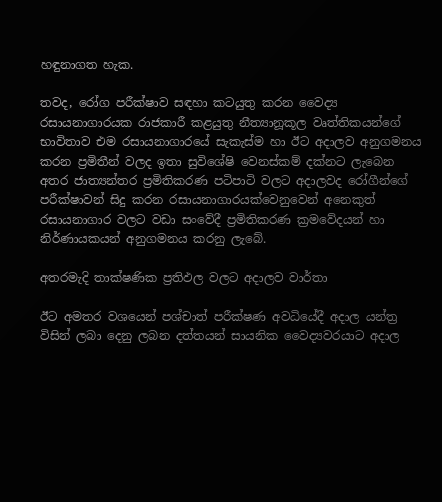හඳුනාගත හැක.

තවද, රෝග පරීක්ෂාව සඳහා කටයුතු කරන වෛද්‍ය රසායනාගාරයක රාජකාරී කළයුතු නීත්‍යානූකූල වෘත්තිකයන්ගේ භාවිතාව එම රසායනාගාරයේ සැකැස්ම හා ඊට අදාලව අනුගමනය කරන ප්‍රමිතීන් වලද ඉතා සුවිශේෂි වෙනස්කම් දක්නට ලැබෙන අතර ජාත්‍යන්තර ප්‍රමිතිකරණ පටිපාටි වලට අදාලවද රෝගීන්ගේ පරීක්ෂාවන් සිදු කරන රසායනාගාරයක්වෙනුවෙන් අනෙකුත් රසායනාගාර වලට වඩා සංවේදී ප්‍රමිතිකරණ ක්‍රමවේදයන් හා නිර්ණායකයන් අනුගමනය කරනු ලැබේ.

අතරමැදි තාක්ෂණික ප්‍රතිඵල වලට අදාලව වාර්තා

ඊට අමතර වශයෙන් පශ්චාත් පරීක්ෂණ අවධියේදී අදාල යන්ත්‍ර විසින් ලබා දෙනු ලබන දත්තයන් සායනික වෛද්‍යවරයාට අදාල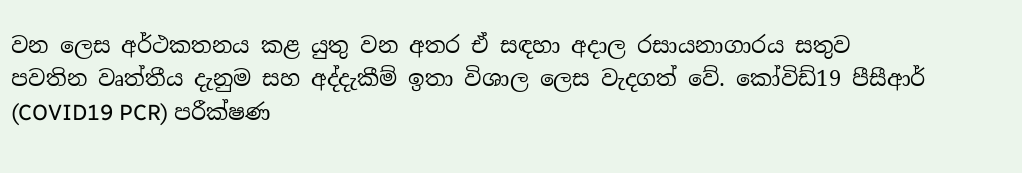වන ලෙස අර්ථකතනය කළ යුතු වන අතර ඒ සඳහා අදාල රසායනාගාරය සතුව පවතින වෘත්තීය දැනුම සහ අද්දැකීම් ඉතා විශාල ලෙස වැදගත් වේ. කෝවිඩ්19 පීසීආර් (COVID19 PCR) පරීක්ෂණ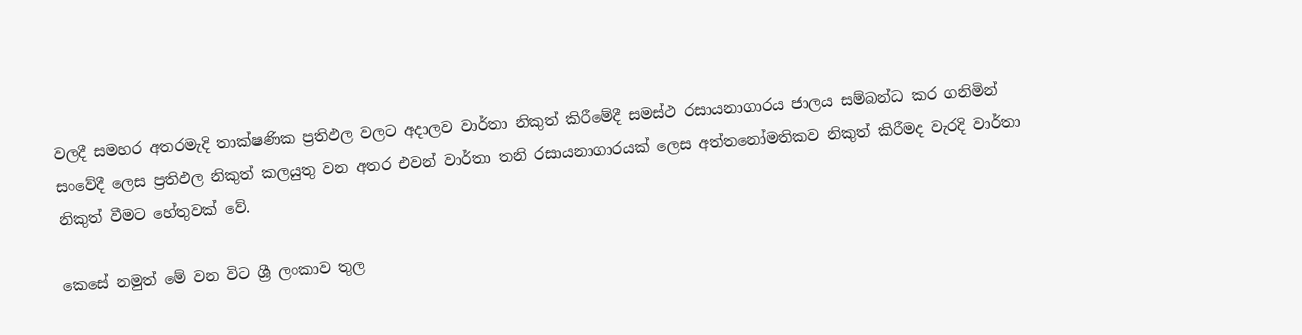වලදී සමහර අතරමැදි තාක්ෂණික ප්‍රතිඵල වලට අදාලව වාර්තා නිකුත් කිරීමේදී සමස්ථ රසායනාගාරය ජාලය සම්බන්ධ කර ගනිමින් සංවේදී ලෙස ප්‍රතිඵල නිකුත් කලයුතු වන අතර එවන් වාර්තා තනි රසායනාගාරයක් ලෙස අත්තනෝමතිකව නිකුත් කිරීමද වැරදි වාර්තා නිකුත් වීමට හේතුවක් වේ.

කෙසේ නමුත් මේ වන විට ශ්‍රී ලංකාව තුල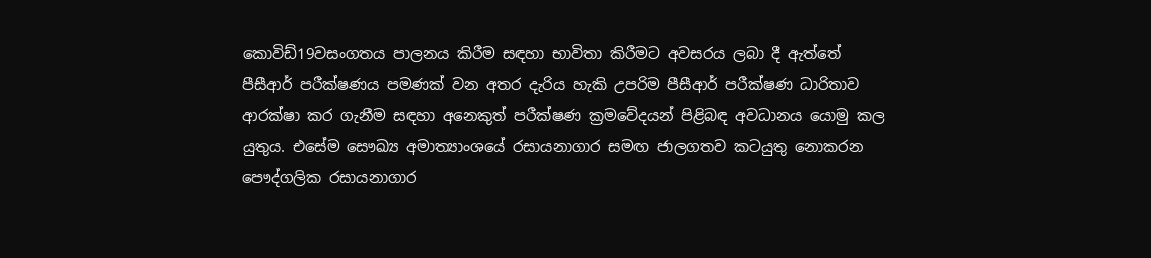කොවිඩ්19වසංගතය පාලනය කිරීම සඳහා භාවිතා කිරීමට අවසරය ලබා දී ඇත්තේ පීසීආර් පරීක්ෂණය පමණක් වන අතර දැරිය හැකි උපරිම පීසීආර් පරීක්ෂණ ධාරිතාව ආරක්ෂා කර ගැනීම සඳහා අනෙකුත් පරීක්ෂණ ක්‍රමවේදයන් පිළිබඳ අවධානය යොමු කල යුතුය. එසේම සෞඛ්‍ය අමාත්‍යාංශයේ රසායනාගාර සමඟ ජාලගතව කටයුතු නොකරන පෞද්ගලික රසායනාගාර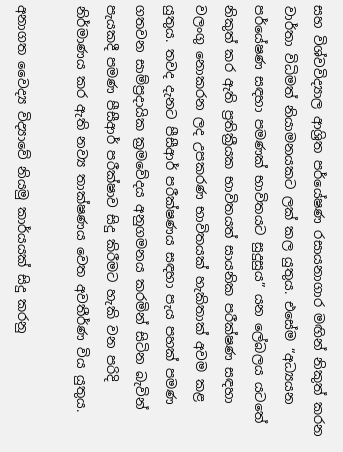සහ විශ්වවිද්‍යාල ආශ්‍රිත පර්යේෂණ රසායනාගාර මඟින් නිකුත් කරන වාර්තා විධිමත් නියාමනයකට ලක් කල යුතුය. එසේම “අධ්‍යයන පර්යේෂණ සඳහා පමණක් භාවිතයට සුදුසුය” යන ලේබලය යටතේ නිකුත් කර ඇති ප්‍රතික්‍රීයක භාවිතයත් සායනික පරීක්ෂණ සඳහා වලංගු නොකරන ලද උපකරණ භාවිතයක් හැකිතාක් අවම කළ යුතුය. තවද දැනට පීසීආර් පරීක්ෂණය සඳහා පැය පහක් පමණ ගතවන සාම්ප්‍රදායික ක්‍රමවේදය අනුගමනය කරමින් සිටින බැවින් පැයකදී පමණ පීසීආර් පරීක්ෂාව සිදු කිරීමට හැකි වන පරිදි නිර්මාණය කර ඇති නව්‍ය තාක්ෂණය වෙත අවතීර්ණ විය යුතුය.

අනාගත වෛද්‍ය විද්‍යාවේ නියමු කාර්යයක් සිදු කරනු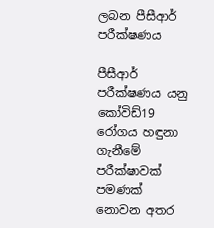ලබන පීසීආර් පරීක්ෂණය

පීසීආර් පරීක්ෂණය යනු කෝවිඩ්19 රෝගය හඳුනා ගැනීමේ පරීක්ෂාවක් පමණක් නොවන අතර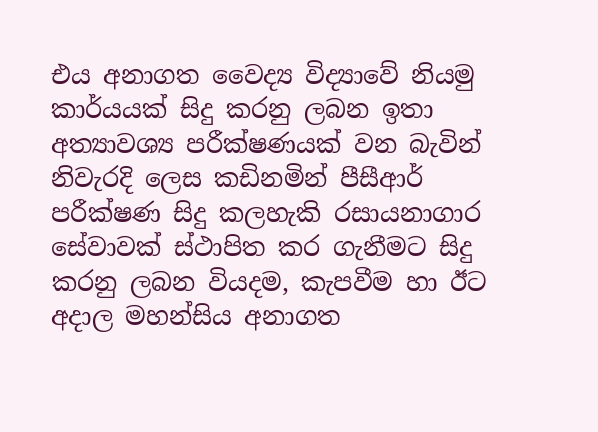එය අනාගත වෛද්‍ය විද්‍යාවේ නියමු කාර්යයක් සිදු කරනු ලබන ඉතා අත්‍යාවශ්‍ය පරීක්ෂණයක් වන බැවින් නිවැරදි ලෙස කඩිනමින් පීසීආර් පරීක්ෂණ සිදු කලහැකි රසායනාගාර සේවාවක් ස්ථාපිත කර ගැනීමට සිදු කරනු ලබන වියදම, කැපවීම හා ඊට අදාල මහන්සිය අනාගත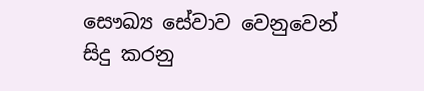සෞඛ්‍ය සේවාව වෙනුවෙන් සිදු කරනු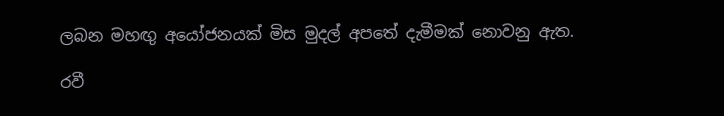ලබන මහඟු අයෝජනයක් මිස මුදල් අපතේ දැමීමක් නොවනු ඇත.

රවී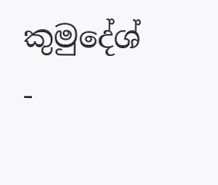කුමුදේශ් -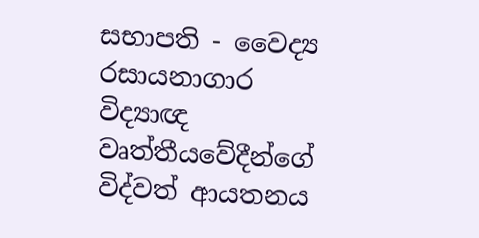සභාපති - වෛද්‍ය රසායනාගාර විද්‍යාඥ වෘත්තීයවේදීන්ගේ විද්වත් ආයතනය